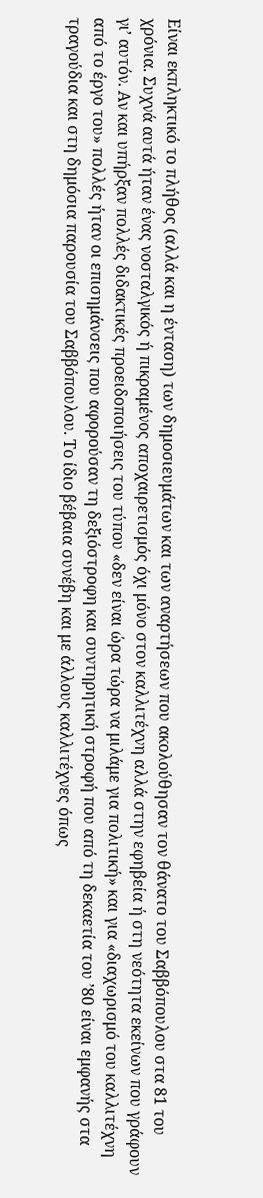Είναι εκπληκτικό το πλήθος (αλλά και η ένταση) των δημοσιευμάτων και των αναρτήσεων που ακολούθησαν τον θάνατο του Σαββόπουλου στα 81 του χρόνια. Συχνά αυτά ήταν ένας νοσταλγικός ή πικραμένος αποχαιρετισμός όχι μόνο στον καλλιτέχνη αλλά στην εφηβεία ή στη νεότητα εκείνων που γράφουν γι’ αυτόν. Αν και υπήρξαν πολλές διδακτικές προειδοποιήσεις του τύπου «δεν είναι ώρα τώρα να μιλάμε για πολιτική» και για «διαχωρισμό του καλλιτέχνη από το έργο του» πολλές ήταν οι επισημάνσεις που αφορούσαν τη δεξιόστροφη και συντηρητική στροφή που από τη δεκαετία του ’80 είναι εμφανής στα τραγούδια και στη δημόσια παρουσία του Σαββόπουλου. Το ίδιο βέβαια συνέβη και με άλλους καλλιτέχνες όπως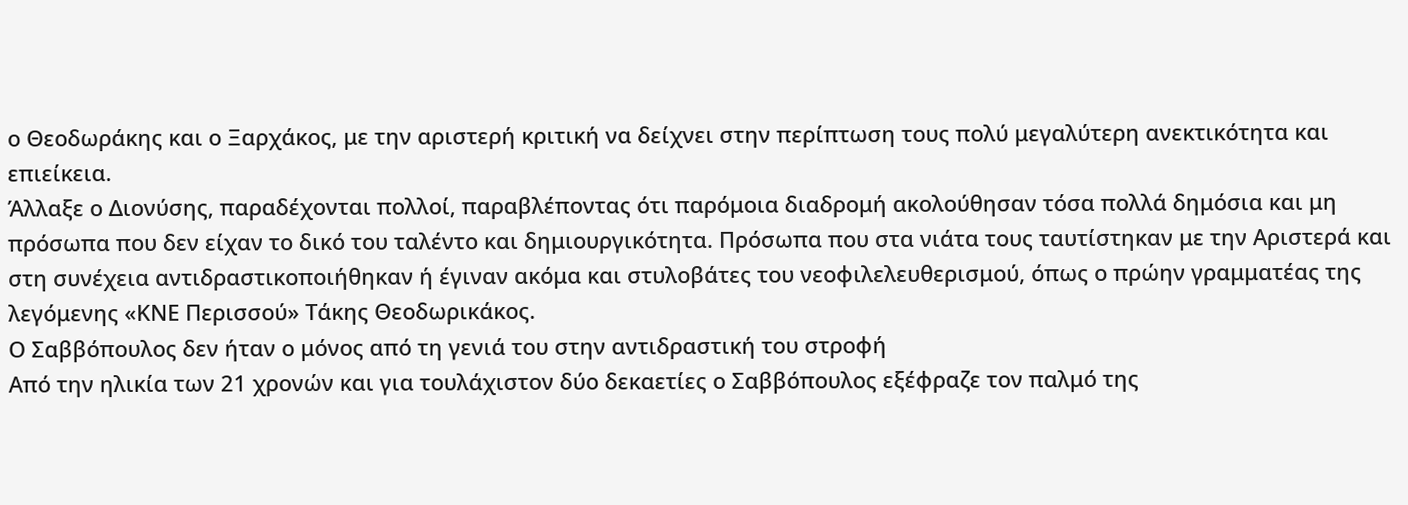ο Θεοδωράκης και ο Ξαρχάκος, με την αριστερή κριτική να δείχνει στην περίπτωση τους πολύ μεγαλύτερη ανεκτικότητα και επιείκεια.
Άλλαξε ο Διονύσης, παραδέχονται πολλοί, παραβλέποντας ότι παρόμοια διαδρομή ακολούθησαν τόσα πολλά δημόσια και μη πρόσωπα που δεν είχαν το δικό του ταλέντο και δημιουργικότητα. Πρόσωπα που στα νιάτα τους ταυτίστηκαν με την Αριστερά και στη συνέχεια αντιδραστικοποιήθηκαν ή έγιναν ακόμα και στυλοβάτες του νεοφιλελευθερισμού, όπως ο πρώην γραμματέας της λεγόμενης «ΚΝΕ Περισσού» Τάκης Θεοδωρικάκος.
Ο Σαββόπουλος δεν ήταν ο μόνος από τη γενιά του στην αντιδραστική του στροφή
Από την ηλικία των 21 χρονών και για τουλάχιστον δύο δεκαετίες ο Σαββόπουλος εξέφραζε τον παλμό της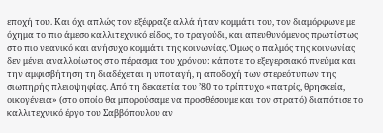εποχή του. Και όχι απλώς τον εξέφραζε αλλά ήταν κομμάτι του, τον διαμόρφωνε με όχημα το πιο άμεσο καλλιτεχνικό είδος, το τραγούδι, και απευθυνόμενος πρωτίστως στο πιο νεανικό και ανήσυχο κομμάτι της κοινωνίας. Όμως ο παλμός της κοινωνίας δεν μένει αναλλοίωτος στο πέρασμα του χρόνου: κάποτε το εξεγερσιακό πνεύμα και την αμφισβήτηση τη διαδέχεται η υποταγή, η αποδοχή των στερεότυπων της σιωπηρής πλειοψηφίας. Από τη δεκαετία του ’80 το τρίπτυχο «πατρίς, θρησκεία, οικογένεια» (στο οποίο θα μπορούσαμε να προσθέσουμε και τον στρατό) διαπότισε το καλλιτεχνικό έργο του Σαββόπουλου αν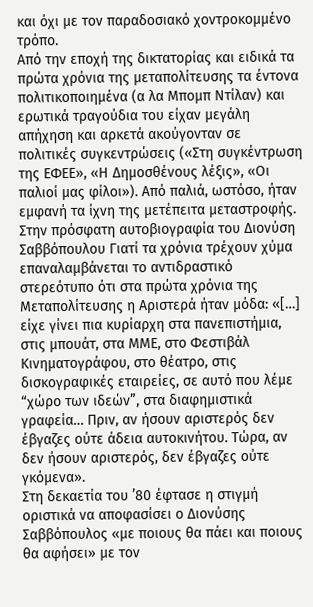και όχι με τον παραδοσιακό χοντροκομμένο τρόπο.
Από την εποχή της δικτατορίας και ειδικά τα πρώτα χρόνια της μεταπολίτευσης τα έντονα πολιτικοποιημένα (α λα Μπομπ Ντίλαν) και ερωτικά τραγούδια του είχαν μεγάλη απήχηση και αρκετά ακούγονταν σε πολιτικές συγκεντρώσεις («Στη συγκέντρωση της ΕΦΕΕ», «Η Δημοσθένους λέξις», «Οι παλιοί μας φίλοι»). Από παλιά, ωστόσο, ήταν εμφανή τα ίχνη της μετέπειτα μεταστροφής. Στην πρόσφατη αυτοβιογραφία του Διονύση Σαββόπουλου Γιατί τα χρόνια τρέχουν χύμα επαναλαμβάνεται το αντιδραστικό στερεότυπο ότι στα πρώτα χρόνια της Μεταπολίτευσης η Αριστερά ήταν μόδα: «[…] είχε γίνει πια κυρίαρχη στα πανεπιστήμια, στις μπουάτ, στα ΜΜΕ, στο Φεστιβάλ Κινηματογράφου, στο θέατρο, στις δισκογραφικές εταιρείες, σε αυτό που λέμε “χώρο των ιδεών”, στα διαφημιστικά γραφεία… Πριν, αν ήσουν αριστερός δεν έβγαζες ούτε άδεια αυτοκινήτου. Τώρα, αν δεν ήσουν αριστερός, δεν έβγαζες ούτε γκόμενα».
Στη δεκαετία του ’80 έφτασε η στιγμή οριστικά να αποφασίσει ο Διονύσης Σαββόπουλος «με ποιους θα πάει και ποιους θα αφήσει» με τον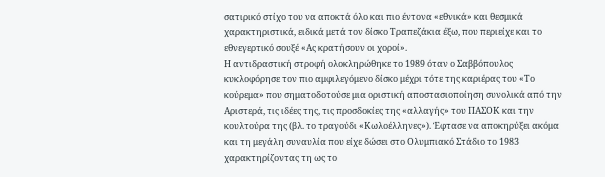σατιρικό στίχο του να αποκτά όλο και πιο έντονα «εθνικά» και θεσμικά χαρακτηριστικά, ειδικά μετά τον δίσκο Τραπεζάκια έξω, που περιείχε και το εθνεγερτικό σουξέ «Ας κρατήσουν οι χοροί».
Η αντιδραστική στροφή ολοκληρώθηκε το 1989 όταν ο Σαββόπουλος κυκλοφόρησε τον πιο αμφιλεγόμενο δίσκο μέχρι τότε της καριέρας του «Το κούρεμα» που σηματοδοτούσε μια οριστική αποστασιοποίηση συνολικά από την Αριστερά, τις ιδέες της, τις προσδοκίες της «αλλαγής» του ΠΑΣΟΚ και την κουλτούρα της (βλ. το τραγούδι «Κωλοέλληνες»). Έφτασε να αποκηρύξει ακόμα και τη μεγάλη συναυλία που είχε δώσει στο Ολυμπιακό Στάδιο το 1983 χαρακτηρίζοντας τη ως το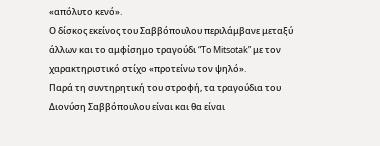«απόλυτο κενό».
Ο δίσκος εκείνος του Σαββόπουλου περιλάμβανε μεταξύ άλλων και το αμφίσημο τραγούδι “To Mitsotak” με τον χαρακτηριστικό στίχο «προτείνω τον ψηλό».
Παρά τη συντηρητική του στροφή, τα τραγούδια του Διονύση Σαββόπουλου είναι και θα είναι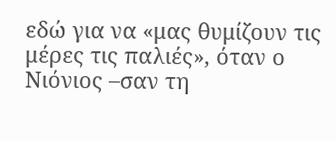εδώ για να «μας θυμίζουν τις μέρες τις παλιές», όταν ο Νιόνιος –σαν τη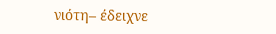νιότη– έδειχνε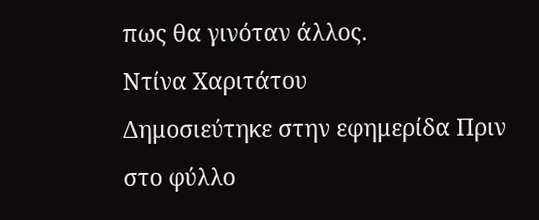πως θα γινόταν άλλος.
Ντίνα Χαριτάτου
Δημοσιεύτηκε στην εφημερίδα Πριν στο φύλλο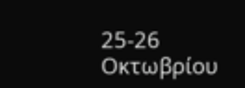25-26 Οκτωβρίου